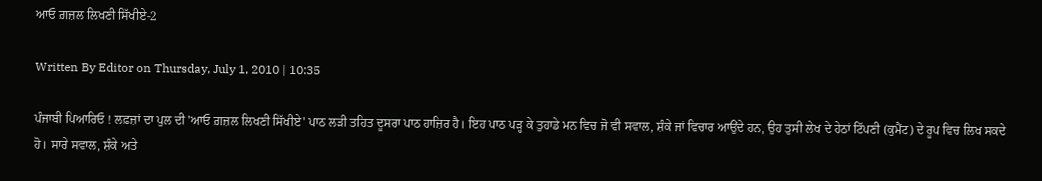ਆਓ ਗ਼ਜ਼ਲ ਲਿਖਣੀ ਸਿੱਖੀਏ-2

Written By Editor on Thursday, July 1, 2010 | 10:35

ਪੰਜਾਬੀ ਪਿਆਰਿਓ ! ਲਫ਼ਜ਼ਾਂ ਦਾ ਪੁਲ ਦੀ 'ਆਓ ਗ਼ਜ਼ਲ ਲਿਖਣੀ ਸਿੱਖੀਏ' ਪਾਠ ਲੜੀ ਤਹਿਤ ਦੂਸਰਾ ਪਾਠ ਹਾਜ਼ਿਰ ਹੈ। ਇਹ ਪਾਠ ਪੜ੍ਹ ਕੇ ਤੁਹਾਡੇ ਮਨ ਵਿਚ ਜੋ ਵੀ ਸਵਾਲ, ਸ਼ੰਕੇ ਜਾਂ ਵਿਚਾਰ ਆਉਂਦੇ ਹਨ, ਉਹ ਤੁਸੀ ਲੇਖ ਦੇ ਹੇਠਾਂ ਟਿੱਪਣੀ (ਕੁਮੈਂਟ) ਦੇ ਰੂਪ ਵਿਚ ਲਿਖ ਸਕਦੇ ਹੋ। ਸਾਰੇ ਸਵਾਲ, ਸ਼ੰਕੇ ਅਤੇ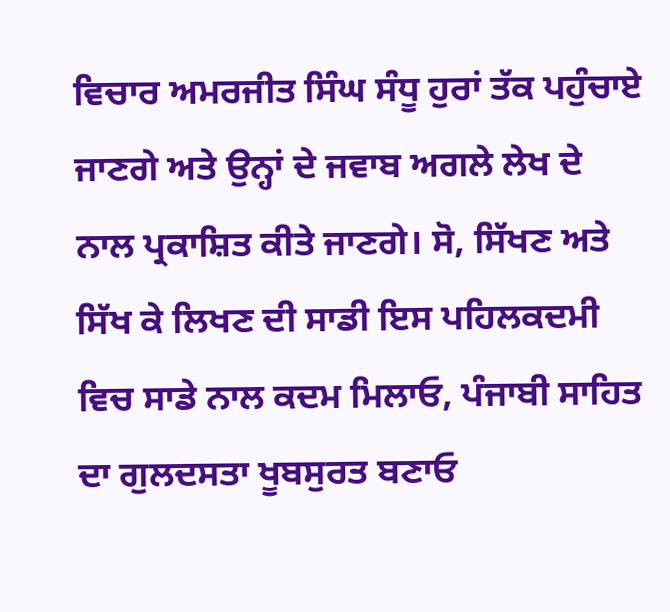ਵਿਚਾਰ ਅਮਰਜੀਤ ਸਿੰਘ ਸੰਧੂ ਹੁਰਾਂ ਤੱਕ ਪਹੁੰਚਾਏ ਜਾਣਗੇ ਅਤੇ ਉਨ੍ਹਾਂ ਦੇ ਜਵਾਬ ਅਗਲੇ ਲੇਖ ਦੇ ਨਾਲ ਪ੍ਰਕਾਸ਼ਿਤ ਕੀਤੇ ਜਾਣਗੇ। ਸੋ, ਸਿੱਖਣ ਅਤੇ ਸਿੱਖ ਕੇ ਲਿਖਣ ਦੀ ਸਾਡੀ ਇਸ ਪਹਿਲਕਦਮੀ ਵਿਚ ਸਾਡੇ ਨਾਲ ਕਦਮ ਮਿਲਾਓ, ਪੰਜਾਬੀ ਸਾਹਿਤ ਦਾ ਗੁਲਦਸਤਾ ਖੂਬਸੁਰਤ ਬਣਾਓ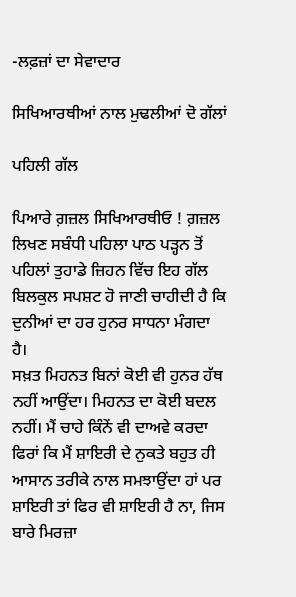-ਲਫ਼ਜ਼ਾਂ ਦਾ ਸੇਵਾਦਾਰ

ਸਿਖਿਆਰਥੀਆਂ ਨਾਲ ਮੁਢਲੀਆਂ ਦੋ ਗੱਲਾਂ

ਪਹਿਲੀ ਗੱਲ

ਪਿਆਰੇ ਗ਼ਜ਼ਲ ਸਿਖਿਆਰਥੀਓ ! ਗ਼ਜ਼ਲ ਲਿਖਣ ਸਬੰਧੀ ਪਹਿਲਾ ਪਾਠ ਪੜ੍ਹਨ ਤੋਂ ਪਹਿਲਾਂ ਤੁਹਾਡੇ ਜ਼ਿਹਨ ਵਿੱਚ ਇਹ ਗੱਲ ਬਿਲਕੁਲ ਸਪਸ਼ਟ ਹੋ ਜਾਣੀ ਚਾਹੀਦੀ ਹੈ ਕਿ ਦੁਨੀਆਂ ਦਾ ਹਰ ਹੁਨਰ ਸਾਧਨਾ ਮੰਗਦਾ ਹੈ।
ਸਖ਼ਤ ਮਿਹਨਤ ਬਿਨਾਂ ਕੋਈ ਵੀ ਹੁਨਰ ਹੱਥ ਨਹੀਂ ਆਉਂਦਾ। ਮਿਹਨਤ ਦਾ ਕੋਈ ਬਦਲ ਨਹੀਂ। ਮੈਂ ਚਾਹੇ ਕਿੰਨੇਂ ਵੀ ਦਾਅਵੇ ਕਰਦਾ ਫਿਰਾਂ ਕਿ ਮੈਂ ਸ਼ਾਇਰੀ ਦੇ ਨੁਕਤੇ ਬਹੁਤ ਹੀ ਆਸਾਨ ਤਰੀਕੇ ਨਾਲ ਸਮਝਾਉਂਦਾ ਹਾਂ ਪਰ ਸ਼ਾਇਰੀ ਤਾਂ ਫਿਰ ਵੀ ਸ਼ਾਇਰੀ ਹੈ ਨਾ, ਜਿਸ ਬਾਰੇ ਮਿਰਜ਼ਾ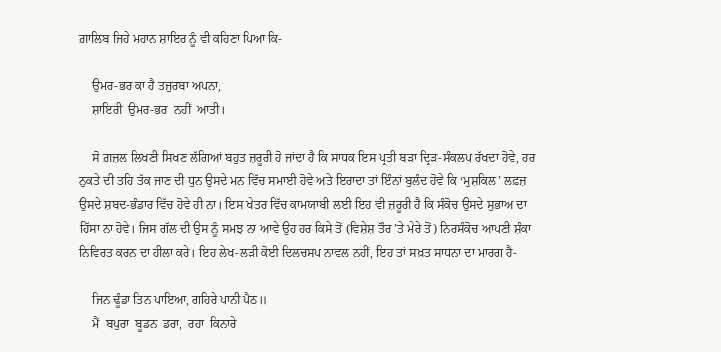ਗ਼ਾਲਿਬ ਜਿਹੇ ਮਹਾਨ ਸ਼ਾਇਰ ਨੂੰ ਵੀ ਕਹਿਣਾ ਪਿਆ ਕਿ-

    ਉਮਰ-ਭਰ ਕਾ ਹੈ ਤਜੁਰਬਾ ਅਪਨਾ,
    ਸ਼ਾਇਰੀ  ਉਮਰ-ਭਰ  ਨਹੀਂ  ਆਤੀ।

    ਸੋ ਗ਼ਜ਼ਲ ਲਿਖਣੀ ਸਿਖਣ ਲੱਗਿਆਂ ਬਹੁਤ ਜ਼ਰੂਰੀ ਹੋ ਜਾਂਦਾ ਹੈ ਕਿ ਸਾਧਕ ਇਸ ਪ੍ਰਤੀ ਬੜਾ ਦ੍ਰਿੜ-ਸੰਕਲਪ ਰੱਖਦਾ ਹੋਵੇ, ਹਰ ਨੁਕਤੇ ਦੀ ਤਹਿ ਤੱਕ ਜਾਣ ਦੀ ਧੁਨ ਉਸਦੇ ਮਨ ਵਿੱਚ ਸਮਾਈ ਹੋਵੇ ਅਤੇ ਇਰਾਦਾ ਤਾਂ ਇੰਨਾਂ ਬੁਲੰਦ ਹੋਵੇ ਕਿ ‘ਮੁਸ਼ਕਿਲ’ ਲਫ਼ਜ਼ ਉਸਦੇ ਸ਼ਬਦ-ਭੰਡਾਰ ਵਿੱਚ ਹੋਵੇ ਹੀ ਨਾ। ਇਸ ਖੇਤਰ ਵਿੱਚ ਕਾਮਯਾਬੀ ਲਈ ਇਹ ਵੀ ਜ਼ਰੂਰੀ ਹੈ ਕਿ ਸੰਕੋਚ ਉਸਦੇ ਸੁਭਾਅ ਦਾ ਹਿੱਸਾ ਨਾ ਹੋਵੇ। ਜਿਸ ਗੱਲ ਦੀ ਉਸ ਨੂੰ ਸਮਝ ਨਾ ਆਵੇ ਉਹ ਹਰ ਕਿਸੇ ਤੋਂ (ਵਿਸ਼ੇਸ਼ ਤੌਰ ’ਤੇ ਮੇਰੇ ਤੋਂ) ਨਿਰਸੰਕੋਚ ਆਪਣੀ ਸ਼ੰਕਾ ਨਿਵਿਰਤ ਕਰਨ ਦਾ ਹੀਲਾ ਕਰੇ। ਇਹ ਲੇਖ-ਲੜੀ ਕੋਈ ਦਿਲਚਸਪ ਨਾਵਲ ਨਹੀਂ, ਇਹ ਤਾਂ ਸਖ਼ਤ ਸਾਧਨਾ ਦਾ ਮਾਰਗ ਹੈ-

    ਜਿਨ ਢੂੰਡਾ ਤਿਨ ਪਾਇਆ, ਗਹਿਰੇ ਪਾਨੀ ਪੈਠ॥
    ਮੈਂ  ਬਪੁਰਾ  ਬੂਡਨ  ਡਰਾ,  ਰਹਾ  ਕਿਨਾਰੇ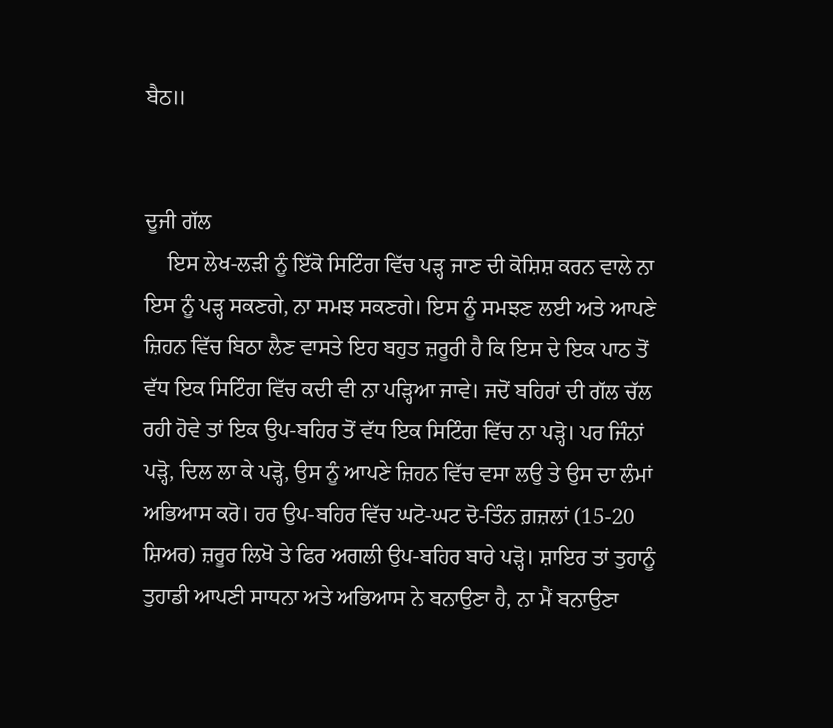ਬੈਠ॥


ਦੂਜੀ ਗੱਲ
    ਇਸ ਲੇਖ-ਲੜੀ ਨੂੰ ਇੱਕੋ ਸਿਟਿੰਗ ਵਿੱਚ ਪੜ੍ਹ ਜਾਣ ਦੀ ਕੋਸ਼ਿਸ਼ ਕਰਨ ਵਾਲੇ ਨਾ ਇਸ ਨੂੰ ਪੜ੍ਹ ਸਕਣਗੇ, ਨਾ ਸਮਝ ਸਕਣਗੇ। ਇਸ ਨੂੰ ਸਮਝਣ ਲਈ ਅਤੇ ਆਪਣੇ ਜ਼ਿਹਨ ਵਿੱਚ ਬਿਠਾ ਲੈਣ ਵਾਸਤੇ ਇਹ ਬਹੁਤ ਜ਼ਰੂਰੀ ਹੈ ਕਿ ਇਸ ਦੇ ਇਕ ਪਾਠ ਤੋਂ ਵੱਧ ਇਕ ਸਿਟਿੰਗ ਵਿੱਚ ਕਦੀ ਵੀ ਨਾ ਪੜ੍ਹਿਆ ਜਾਵੇ। ਜਦੋਂ ਬਹਿਰਾਂ ਦੀ ਗੱਲ ਚੱਲ ਰਹੀ ਹੋਵੇ ਤਾਂ ਇਕ ਉਪ-ਬਹਿਰ ਤੋਂ ਵੱਧ ਇਕ ਸਿਟਿੰਗ ਵਿੱਚ ਨਾ ਪੜ੍ਹੋ। ਪਰ ਜਿੰਨਾਂ ਪੜ੍ਹੋ, ਦਿਲ ਲਾ ਕੇ ਪੜ੍ਹੋ, ਉਸ ਨੂੰ ਆਪਣੇ ਜ਼ਿਹਨ ਵਿੱਚ ਵਸਾ ਲਉ ਤੇ ਉਸ ਦਾ ਲੰਮਾਂ ਅਭਿਆਸ ਕਰੋ। ਹਰ ਉਪ-ਬਹਿਰ ਵਿੱਚ ਘਟੋ-ਘਟ ਦੋ-ਤਿੰਨ ਗ਼ਜ਼ਲਾਂ (15-20 ਸ਼ਿਅਰ) ਜ਼ਰੂਰ ਲਿਖੋ ਤੇ ਫਿਰ ਅਗਲੀ ਉਪ-ਬਹਿਰ ਬਾਰੇ ਪੜ੍ਹੋ। ਸ਼ਾਇਰ ਤਾਂ ਤੁਹਾਨੂੰ ਤੁਹਾਡੀ ਆਪਣੀ ਸਾਧਨਾ ਅਤੇ ਅਭਿਆਸ ਨੇ ਬਨਾਉਣਾ ਹੈ, ਨਾ ਮੈਂ ਬਨਾਉਣਾ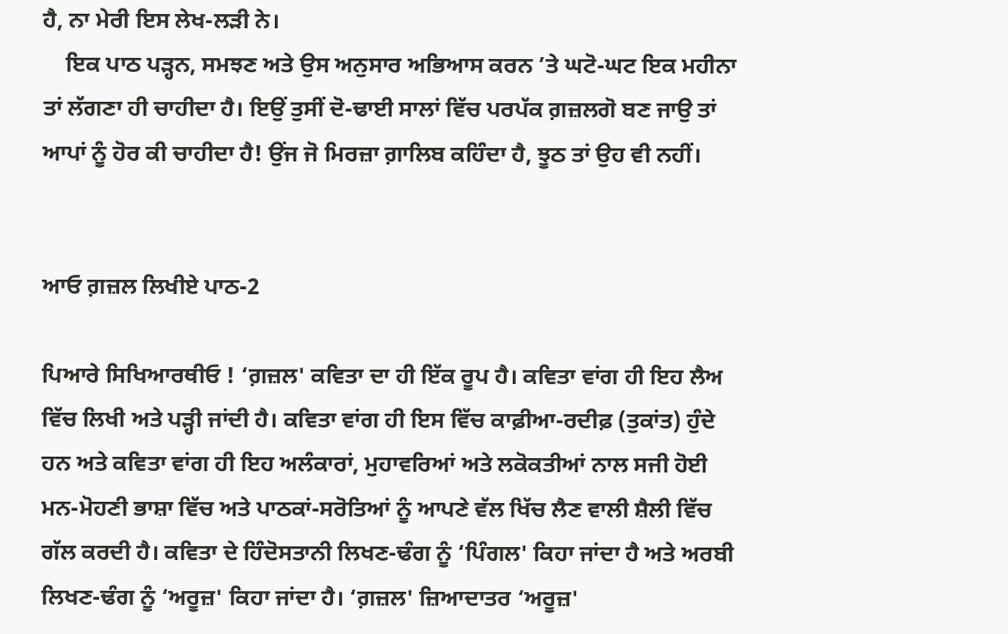ਹੈ, ਨਾ ਮੇਰੀ ਇਸ ਲੇਖ-ਲੜੀ ਨੇ।
    ਇਕ ਪਾਠ ਪੜ੍ਹਨ, ਸਮਝਣ ਅਤੇ ਉਸ ਅਨੁਸਾਰ ਅਭਿਆਸ ਕਰਨ ’ਤੇ ਘਟੋ-ਘਟ ਇਕ ਮਹੀਨਾ ਤਾਂ ਲੱਗਣਾ ਹੀ ਚਾਹੀਦਾ ਹੈ। ਇਉਂ ਤੁਸੀਂ ਦੋ-ਢਾਈ ਸਾਲਾਂ ਵਿੱਚ ਪਰਪੱਕ ਗ਼ਜ਼ਲਗੋ ਬਣ ਜਾਉ ਤਾਂ ਆਪਾਂ ਨੂੰ ਹੋਰ ਕੀ ਚਾਹੀਦਾ ਹੈ! ਉਂਜ ਜੋ ਮਿਰਜ਼ਾ ਗ਼ਾਲਿਬ ਕਹਿੰਦਾ ਹੈ, ਝੂਠ ਤਾਂ ਉਹ ਵੀ ਨਹੀਂ।


ਆਓ ਗ਼ਜ਼ਲ ਲਿਖੀਏ ਪਾਠ-2

ਪਿਆਰੇ ਸਿਖਿਆਰਥੀਓ ! ‘ਗ਼ਜ਼ਲ' ਕਵਿਤਾ ਦਾ ਹੀ ਇੱਕ ਰੂਪ ਹੈ। ਕਵਿਤਾ ਵਾਂਗ ਹੀ ਇਹ ਲੈਅ ਵਿੱਚ ਲਿਖੀ ਅਤੇ ਪੜ੍ਹੀ ਜਾਂਦੀ ਹੈ। ਕਵਿਤਾ ਵਾਂਗ ਹੀ ਇਸ ਵਿੱਚ ਕਾਫ਼ੀਆ-ਰਦੀਫ਼ (ਤੁਕਾਂਤ) ਹੁੰਦੇ ਹਨ ਅਤੇ ਕਵਿਤਾ ਵਾਂਗ ਹੀ ਇਹ ਅਲੰਕਾਰਾਂ, ਮੁਹਾਵਰਿਆਂ ਅਤੇ ਲਕੋਕਤੀਆਂ ਨਾਲ ਸਜੀ ਹੋਈ ਮਨ-ਮੋਹਣੀ ਭਾਸ਼ਾ ਵਿੱਚ ਅਤੇ ਪਾਠਕਾਂ-ਸਰੋਤਿਆਂ ਨੂੰ ਆਪਣੇ ਵੱਲ ਖਿੱਚ ਲੈਣ ਵਾਲੀ ਸ਼ੈਲੀ ਵਿੱਚ ਗੱਲ ਕਰਦੀ ਹੈ। ਕਵਿਤਾ ਦੇ ਹਿੰਦੋਸਤਾਨੀ ਲਿਖਣ-ਢੰਗ ਨੂੰ ‘ਪਿੰਗਲ' ਕਿਹਾ ਜਾਂਦਾ ਹੈ ਅਤੇ ਅਰਬੀ ਲਿਖਣ-ਢੰਗ ਨੂੰ ‘ਅਰੂਜ਼' ਕਿਹਾ ਜਾਂਦਾ ਹੈ। ‘ਗ਼ਜ਼ਲ' ਜ਼ਿਆਦਾਤਰ ‘ਅਰੂਜ਼'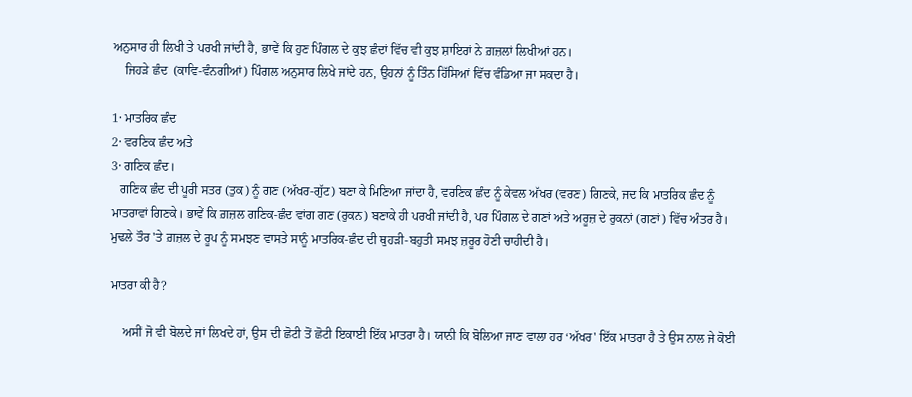ਅਨੁਸਾਰ ਹੀ ਲਿਖੀ ਤੇ ਪਰਖੀ ਜਾਂਦੀ ਹੈ, ਭਾਵੇਂ ਕਿ ਹੁਣ ਪਿੰਗਲ ਦੇ ਕੁਝ ਛੰਦਾਂ ਵਿੱਚ ਵੀ ਕੁਝ ਸ਼ਾਇਰਾਂ ਨੇ ਗ਼ਜ਼ਲਾਂ ਲਿਖੀਆਂ ਹਨ।
    ਜਿਹੜੇ ਛੰਦ  (ਕਾਵਿ-ਵੰਨਗੀਆਂ) ਪਿੰਗਲ ਅਨੁਸਾਰ ਲਿਖੇ ਜਾਂਦੇ ਹਨ, ਉਹਨਾਂ ਨੂੰ ਤਿੰਨ ਹਿੱਸਿਆਂ ਵਿੱਚ ਵੰਡਿਆ ਜਾ ਸਕਦਾ ਹੈ।

1· ਮਾਤਰਿਕ ਛੰਦ
2· ਵਰਣਿਕ ਛੰਦ ਅਤੇ
3· ਗਣਿਕ ਛੰਦ।
   ਗਣਿਕ ਛੰਦ ਦੀ ਪੂਰੀ ਸਤਰ (ਤੁਕ) ਨੂੰ ਗਣ (ਅੱਖਰ-ਗੁੱਟ) ਬਣਾ ਕੇ ਮਿਣਿਆ ਜਾਂਦਾ ਹੈ, ਵਰਣਿਕ ਛੰਦ ਨੂੰ ਕੇਵਲ ਅੱਖਰ (ਵਰਣ) ਗਿਣਕੇ, ਜਦ ਕਿ ਮਾਤਰਿਕ ਛੰਦ ਨੂੰ ਮਾਤਰਾਵਾਂ ਗਿਣਕੇ। ਭਾਵੇਂ ਕਿ ਗ਼ਜ਼ਲ ਗਣਿਕ-ਛੰਦ ਵਾਂਗ ਗਣ (ਰੁਕਨ) ਬਣਾਕੇ ਹੀ ਪਰਖੀ ਜਾਂਦੀ ਹੈ, ਪਰ ਪਿੰਗਲ ਦੇ ਗਣਾਂ ਅਤੇ ਅਰੂਜ਼ ਦੇ ਰੁਕਨਾਂ (ਗਣਾਂ) ਵਿੱਚ ਅੰਤਰ ਹੈ। ਮੁਢਲੇ ਤੌਰ 'ਤੇ ਗ਼ਜ਼ਲ ਦੇ ਰੂਪ ਨੂੰ ਸਮਝਣ ਵਾਸਤੇ ਸਾਨੂੰ ਮਾਤਰਿਕ-ਛੰਦ ਦੀ ਥੁਹੜੀ-ਬਹੁਤੀ ਸਮਝ ਜ਼ਰੂਰ ਹੋਣੀ ਚਾਹੀਦੀ ਹੈ।

ਮਾਤਰਾ ਕੀ ਹੈ?

    ਅਸੀਂ ਜੋ ਵੀ ਬੋਲਦੇ ਜਾਂ ਲਿਖਦੇ ਹਾਂ, ਉਸ ਦੀ ਛੋਟੀ ਤੋਂ ਛੋਟੀ ਇਕਾਈ ਇੱਕ ਮਾਤਰਾ ਹੈ। ਯਾਨੀ ਕਿ ਬੋਲਿਆ ਜਾਣ ਵਾਲਾ ਹਰ ‘ਅੱਖਰ' ਇੱਕ ਮਾਤਰਾ ਹੈ ਤੇ ਉਸ ਨਾਲ ਜੇ ਕੋਈ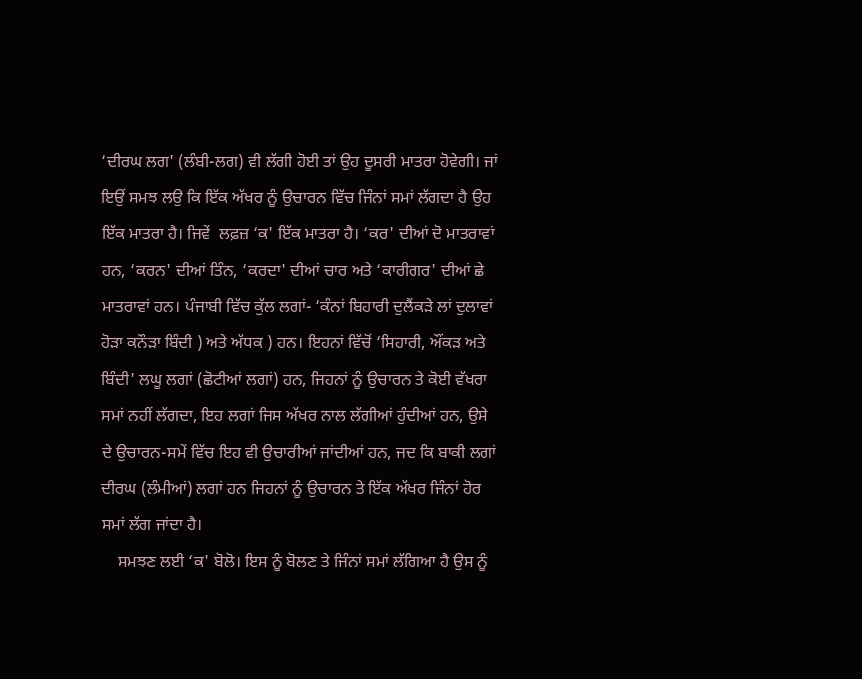‘ਦੀਰਘ ਲਗ' (ਲੰਬੀ-ਲਗ) ਵੀ ਲੱਗੀ ਹੋਈ ਤਾਂ ਉਹ ਦੂਸਰੀ ਮਾਤਰਾ ਹੋਵੇਗੀ। ਜਾਂ ਇਉਂ ਸਮਝ ਲਉ ਕਿ ਇੱਕ ਅੱਖਰ ਨੂੰ ਉਚਾਰਨ ਵਿੱਚ ਜਿੰਨਾਂ ਸਮਾਂ ਲੱਗਦਾ ਹੈ ਉਹ ਇੱਕ ਮਾਤਰਾ ਹੈ। ਜਿਵੇਂ  ਲਫ਼ਜ਼ ‘ਕ' ਇੱਕ ਮਾਤਰਾ ਹੈ। ‘ਕਰ' ਦੀਆਂ ਦੋ ਮਾਤਰਾਵਾਂ ਹਨ, ‘ਕਰਨ' ਦੀਆਂ ਤਿੰਨ, ‘ਕਰਦਾ' ਦੀਆਂ ਚਾਰ ਅਤੇ ‘ਕਾਰੀਗਰ' ਦੀਆਂ ਛੇ ਮਾਤਰਾਵਾਂ ਹਨ। ਪੰਜਾਬੀ ਵਿੱਚ ਕੁੱਲ ਲਗਾਂ- ‘ਕੰਨਾਂ ਬਿਹਾਰੀ ਦੁਲੈਂਕੜੇ ਲਾਂ ਦੁਲਾਵਾਂ ਹੋੜਾ ਕਨੌੜਾ ਬਿੰਦੀ ) ਅਤੇ ਅੱਧਕ ) ਹਨ। ਇਹਨਾਂ ਵਿੱਚੋਂ ‘ਸਿਹਾਰੀ, ਔਂਕੜ ਅਤੇ ਬਿੰਦੀ' ਲਘੂ ਲਗਾਂ (ਛੋਟੀਆਂ ਲਗਾਂ) ਹਨ, ਜਿਹਨਾਂ ਨੂੰ ਉਚਾਰਨ ਤੇ ਕੋਈ ਵੱਖਰਾ ਸਮਾਂ ਨਹੀਂ ਲੱਗਦਾ, ਇਹ ਲਗਾਂ ਜਿਸ ਅੱਖਰ ਨਾਲ ਲੱਗੀਆਂ ਹੁੰਦੀਆਂ ਹਨ, ਉਸੇ ਦੇ ਉਚਾਰਨ-ਸਮੇਂ ਵਿੱਚ ਇਹ ਵੀ ਉਚਾਰੀਆਂ ਜਾਂਦੀਆਂ ਹਨ, ਜਦ ਕਿ ਬਾਕੀ ਲਗਾਂ ਦੀਰਘ (ਲੰਮੀਆਂ) ਲਗਾਂ ਹਨ ਜਿਹਨਾਂ ਨੂੰ ਉਚਾਰਨ ਤੇ ਇੱਕ ਅੱਖਰ ਜਿੰਨਾਂ ਹੋਰ ਸਮਾਂ ਲੱਗ ਜਾਂਦਾ ਹੈ।
    ਸਮਝਣ ਲਈ ‘ਕ' ਬੋਲੋ। ਇਸ ਨੂੰ ਬੋਲਣ ਤੇ ਜਿੰਨਾਂ ਸਮਾਂ ਲੱਗਿਆ ਹੈ ਉਸ ਨੂੰ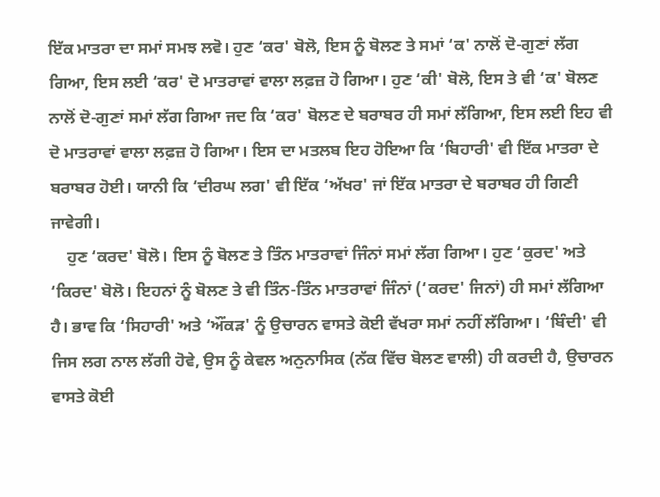ਇੱਕ ਮਾਤਰਾ ਦਾ ਸਮਾਂ ਸਮਝ ਲਵੋ। ਹੁਣ ‘ਕਰ' ਬੋਲੋ, ਇਸ ਨੂੰ ਬੋਲਣ ਤੇ ਸਮਾਂ ‘ਕ' ਨਾਲੋਂ ਦੋ-ਗੁਣਾਂ ਲੱਗ ਗਿਆ, ਇਸ ਲਈ ‘ਕਰ' ਦੋ ਮਾਤਰਾਵਾਂ ਵਾਲਾ ਲਫ਼ਜ਼ ਹੋ ਗਿਆ। ਹੁਣ ‘ਕੀ' ਬੋਲੋ, ਇਸ ਤੇ ਵੀ ‘ਕ' ਬੋਲਣ ਨਾਲੋਂ ਦੋ-ਗੁਣਾਂ ਸਮਾਂ ਲੱਗ ਗਿਆ ਜਦ ਕਿ ‘ਕਰ' ਬੋਲਣ ਦੇ ਬਰਾਬਰ ਹੀ ਸਮਾਂ ਲੱਗਿਆ, ਇਸ ਲਈ ਇਹ ਵੀ ਦੋ ਮਾਤਰਾਵਾਂ ਵਾਲਾ ਲਫ਼ਜ਼ ਹੋ ਗਿਆ। ਇਸ ਦਾ ਮਤਲਬ ਇਹ ਹੋਇਆ ਕਿ ‘ਬਿਹਾਰੀ' ਵੀ ਇੱਕ ਮਾਤਰਾ ਦੇ ਬਰਾਬਰ ਹੋਈ। ਯਾਨੀ ਕਿ ‘ਦੀਰਘ ਲਗ' ਵੀ ਇੱਕ ‘ਅੱਖਰ' ਜਾਂ ਇੱਕ ਮਾਤਰਾ ਦੇ ਬਰਾਬਰ ਹੀ ਗਿਣੀ ਜਾਵੇਗੀ।
    ਹੁਣ ‘ਕਰਦ' ਬੋਲੋ। ਇਸ ਨੂੰ ਬੋਲਣ ਤੇ ਤਿੰਨ ਮਾਤਰਾਵਾਂ ਜਿੰਨਾਂ ਸਮਾਂ ਲੱਗ ਗਿਆ। ਹੁਣ ‘ਕੁਰਦ' ਅਤੇ ‘ਕਿਰਦ' ਬੋਲੋ। ਇਹਨਾਂ ਨੂੰ ਬੋਲਣ ਤੇ ਵੀ ਤਿੰਨ-ਤਿੰਨ ਮਾਤਰਾਵਾਂ ਜਿੰਨਾਂ (‘ਕਰਦ' ਜਿਨਾਂ) ਹੀ ਸਮਾਂ ਲੱਗਿਆ ਹੈ। ਭਾਵ ਕਿ ‘ਸਿਹਾਰੀ' ਅਤੇ ‘ਔਂਕੜ' ਨੂੰ ਉਚਾਰਨ ਵਾਸਤੇ ਕੋਈ ਵੱਖਰਾ ਸਮਾਂ ਨਹੀਂ ਲੱਗਿਆ। ‘ਬਿੰਦੀ' ਵੀ ਜਿਸ ਲਗ ਨਾਲ ਲੱਗੀ ਹੋਵੇ, ਉਸ ਨੂੰ ਕੇਵਲ ਅਨੁਨਾਸਿਕ (ਨੱਕ ਵਿੱਚ ਬੋਲਣ ਵਾਲੀ) ਹੀ ਕਰਦੀ ਹੈ, ਉਚਾਰਨ ਵਾਸਤੇ ਕੋਈ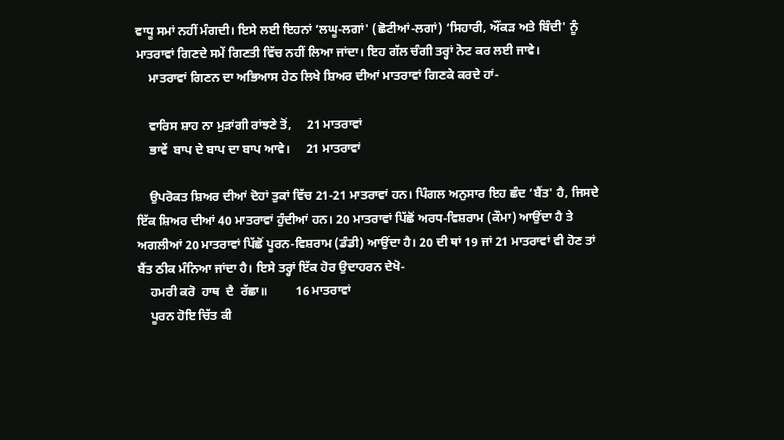ਵਾਧੂ ਸਮਾਂ ਨਹੀਂ ਮੰਗਦੀ। ਇਸੇ ਲਈ ਇਹਨਾਂ ‘ਲਘੂ-ਲਗਾਂ' (ਛੋਟੀਆਂ-ਲਗਾਂ) ‘ਸਿਹਾਰੀ, ਔਂਕੜ ਅਤੇ ਬਿੰਦੀ' ਨੂੰ ਮਾਤਰਾਵਾਂ ਗਿਣਦੇ ਸਮੇਂ ਗਿਣਤੀ ਵਿੱਚ ਨਹੀਂ ਲਿਆ ਜਾਂਦਾ। ਇਹ ਗੱਲ ਚੰਗੀ ਤਰ੍ਹਾਂ ਨੋਟ ਕਰ ਲਈ ਜਾਵੇ।
    ਮਾਤਰਾਵਾਂ ਗਿਣਨ ਦਾ ਅਭਿਆਸ ਹੇਠ ਲਿਖੇ ਸ਼ਿਅਰ ਦੀਆਂ ਮਾਤਰਾਵਾਂ ਗਿਣਕੇ ਕਰਦੇ ਹਾਂ-

    ਵਾਰਿਸ ਸ਼ਾਹ ਨਾ ਮੁੜਾਂਗੀ ਰਾਂਝਣੇ ਤੋਂ,     21 ਮਾਤਰਾਵਾਂ
    ਭਾਵੇਂ  ਬਾਪ ਦੇ ਬਾਪ ਦਾ ਬਾਪ ਆਵੇ।     21 ਮਾਤਰਾਵਾਂ

    ਉਪਰੋਕਤ ਸ਼ਿਅਰ ਦੀਆਂ ਦੋਹਾਂ ਤੁਕਾਂ ਵਿੱਚ 21-21 ਮਾਤਰਾਵਾਂ ਹਨ। ਪਿੰਗਲ ਅਨੁਸਾਰ ਇਹ ਛੰਦ ‘ਬੈਂਤ' ਹੈ, ਜਿਸਦੇ ਇੱਕ ਸ਼ਿਅਰ ਦੀਆਂ 40 ਮਾਤਰਾਵਾਂ ਹੁੰਦੀਆਂ ਹਨ। 20 ਮਾਤਰਾਵਾਂ ਪਿੱਛੋਂ ਅਰਧ-ਵਿਸ਼ਰਾਮ (ਕੌਮਾ) ਆਉਂਦਾ ਹੈ ਤੇ ਅਗਲੀਆਂ 20 ਮਾਤਰਾਵਾਂ ਪਿੱਛੋਂ ਪੂਰਨ-ਵਿਸ਼ਰਾਮ (ਡੰਡੀ) ਆਉਂਦਾ ਹੈ। 20 ਦੀ ਥਾਂ 19 ਜਾਂ 21 ਮਾਤਰਾਵਾਂ ਵੀ ਹੋਣ ਤਾਂ ਬੈਂਤ ਠੀਕ ਮੰਨਿਆ ਜਾਂਦਾ ਹੈ। ਇਸੇ ਤਰ੍ਹਾਂ ਇੱਕ ਹੋਰ ਉਦਾਹਰਨ ਦੇਖੋ-
    ਹਮਰੀ ਕਰੋ  ਹਾਥ  ਦੈ  ਰੱਛਾ॥         16 ਮਾਤਰਾਵਾਂ
    ਪੂਰਨ ਹੋਇ ਚਿੱਤ ਕੀ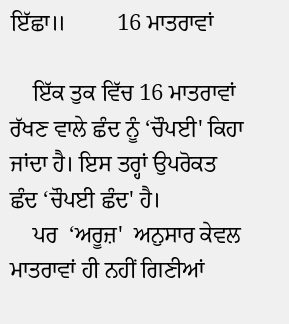ਇੱਛਾ॥         16 ਮਾਤਰਾਵਾਂ

    ਇੱਕ ਤੁਕ ਵਿੱਚ 16 ਮਾਤਰਾਵਾਂ ਰੱਖਣ ਵਾਲੇ ਛੰਦ ਨੂੰ ‘ਚੌਪਈ' ਕਿਹਾ ਜਾਂਦਾ ਹੈ। ਇਸ ਤਰ੍ਹਾਂ ਉਪਰੋਕਤ ਛੰਦ ‘ਚੌਪਈ ਛੰਦ' ਹੈ।
    ਪਰ  ‘ਅਰੂਜ਼'  ਅਨੁਸਾਰ ਕੇਵਲ ਮਾਤਰਾਵਾਂ ਹੀ ਨਹੀਂ ਗਿਣੀਆਂ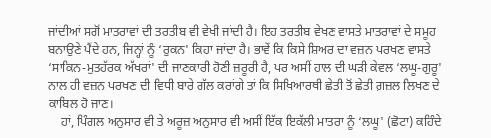ਜਾਂਦੀਆਂ ਸਗੋਂ ਮਾਤਰਾਵਾਂ ਦੀ ਤਰਤੀਬ ਵੀ ਵੇਖੀ ਜਾਂਦੀ ਹੈ। ਇਹ ਤਰਤੀਬ ਵੇਖਣ ਵਾਸਤੇ ਮਾਤਰਾਵਾਂ ਦੇ ਸਮੂਹ ਬਨਾਉਣੇ ਪੈਂਦੇ ਹਨ, ਜਿਨ੍ਹਾਂ ਨੂੰ ‘ਰੁਕਨ' ਕਿਹਾ ਜਾਂਦਾ ਹੈ। ਭਾਵੇਂ ਕਿ ਕਿਸੇ ਸ਼ਿਅਰ ਦਾ ਵਜ਼ਨ ਪਰਖਣ ਵਾਸਤੇ ‘ਸਾਕਿਨ-ਮੁਤਹੱਰਕ ਅੱਖਰਾਂ' ਦੀ ਜਾਣਕਾਰੀ ਹੋਣੀ ਜ਼ਰੂਰੀ ਹੈ, ਪਰ ਅਸੀਂ ਹਾਲ ਦੀ ਘੜੀ ਕੇਵਲ ‘ਲਘੂ-ਗੁਰੂ' ਨਾਲ ਹੀ ਵਜ਼ਨ ਪਰਖਣ ਦੀ ਵਿਧੀ ਬਾਰੇ ਗੱਲ ਕਰਾਂਗੇ ਤਾਂ ਕਿ ਸਿਖਿਆਰਥੀ ਛੇਤੀ ਤੋਂ ਛੇਤੀ ਗ਼ਜ਼ਲ ਲਿਖਣ ਦੇ ਕਾਬਿਲ ਹੋ ਜਾਣ।
    ਹਾਂ, ਪਿੰਗਲ ਅਨੁਸਾਰ ਵੀ ਤੇ ਅਰੂਜ਼ ਅਨੁਸਾਰ ਵੀ ਅਸੀਂ ਇੱਕ ਇਕੱਲੀ ਮਾਤਰਾ ਨੂੰ ‘ਲਘੂ' (ਛੋਟਾ) ਕਹਿੰਦੇ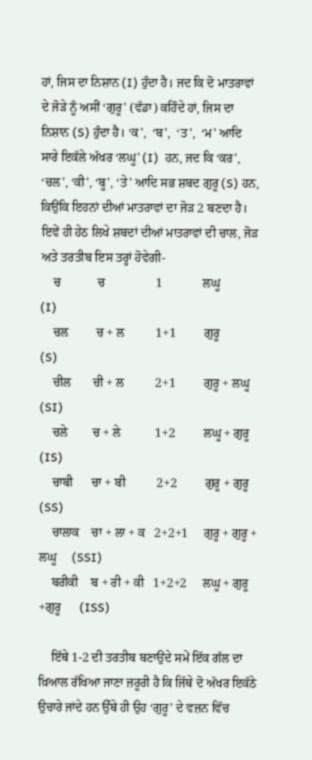ਹਾਂ, ਜਿਸ ਦਾ ਨਿਸ਼ਾਨ (I) ਹੁੰਦਾ ਹੈ। ਜਦ ਕਿ ਦੋ ਮਾਤਰਾਵਾਂ ਦੇ ਜੋੜੇ ਨੂੰ ਅਸੀਂ ‘ਗੁਰੂ' (ਵੱਡਾ) ਕਹਿੰਦੇ ਹਾਂ, ਜਿਸ ਦਾ ਨਿਸ਼ਾਨ (S) ਹੁੰਦਾ ਹੈ। ‘ਕ',  ‘ਬ',  ‘ਤ',  ‘ਮ' ਆਦਿ ਸਾਰੇ ਇਕੱਲੇ ਅੱਖਰ ‘ਲਘੂ' (I)  ਹਨ, ਜਦ ਕਿ ‘ਕਰ', ‘ਚਲ', ‘ਕੀ', ‘ਬੂ', ‘ਤੇ' ਆਦਿ ਸਭ ਸ਼ਬਦ ਗੁਰੂ (S) ਹਨ, ਕਿਉਂਕਿ ਇਹਨਾਂ ਦੀਆਂ ਮਾਤਰਾਵਾਂ ਦਾ ਜੋੜ 2 ਬਣਦਾ ਹੈ। ਇਵੇਂ ਹੀ ਹੇਠ ਲਿਖੇ ਸ਼ਬਦਾਂ ਦੀਆਂ ਮਾਤਰਾਵਾਂ ਦੀ ਚਾਲ, ਜੋੜ ਅਤੇ ਤਰਤੀਬ ਇਸ ਤਰ੍ਹਾਂ ਹੋਵੇਗੀ-
    ਚ            ਚ                1             ਲਘੂ                       (I)
    ਚਲ         ਚ + ਲ          1+1         ਗੁਰੂ                       (S)
    ਚੀਲ       ਚੀ + ਲ          2+1         ਗੁਰੂ + ਲਘੂ              (SI)
    ਚਲੇ        ਚ + ਲੇ           1+2         ਲਘੂ + ਗੁਰੂ              (IS)
    ਚਾਬੀ      ਚਾ + ਬੀ          2+2         ਗੁਰੂ + ਗੁਰੂ              (SS)
    ਚਾਲਾਕ    ਚਾ + ਲਾ + ਕ   2+2+1     ਗੁਰੂ + ਗੁਰੂ + ਲਘੂ     (SSI)
    ਬਰੀਕੀ    ਬ + ਰੀ + ਕੀ   1+2+2     ਲਘੂ + ਗੁਰੂ +ਗੁਰੂ      (ISS)

    ਇੱਥੇ 1-2 ਦੀ ਤਰਤੀਬ ਬਣਾਉਂਦੇ ਸਮੇਂ ਇੱਕ ਗੱਲ ਦਾ ਖ਼ਿਆਲ ਰੱਖਿਆ ਜਾਣਾ ਜ਼ਰੂਰੀ ਹੈ ਕਿ ਜਿੱਥੇ ਦੋ ਅੱਖਰ ਇਕੱਠੇ ਉਚਾਰੇ ਜਾਂਦੇ ਹਨ ਉੱਥੇ ਹੀ ਉਹ ‘ਗੁਰੂ' ਦੇ ਵਜ਼ਨ ਵਿੱਚ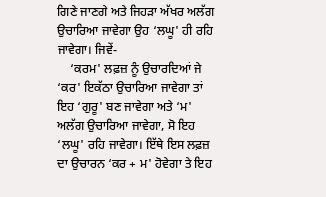ਗਿਣੇ ਜਾਣਗੇ ਅਤੇ ਜਿਹੜਾ ਅੱਖਰ ਅਲੱਗ ਉਚਾਰਿਆ ਜਾਵੇਗਾ ਉਹ ‘ਲਘੂ' ਹੀ ਰਹਿ ਜਾਵੇਗਾ। ਜਿਵੇਂ-
    ‘ਕਰਮ' ਲਫ਼ਜ਼ ਨੂੰ ਉਚਾਰਦਿਆਂ ਜੇ ‘ਕਰ' ਇਕੱਠਾ ਉਚਾਰਿਆ ਜਾਵੇਗਾ ਤਾਂ ਇਹ ‘ਗੁਰੂ' ਬਣ ਜਾਵੇਗਾ ਅਤੇ ‘ਮ' ਅਲੱਗ ਉਚਾਰਿਆ ਜਾਵੇਗਾ, ਸੋ ਇਹ ‘ਲਘੂ' ਰਹਿ ਜਾਵੇਗਾ। ਇੱਥੇ ਇਸ ਲਫ਼ਜ਼ ਦਾ ਉਚਾਰਨ ‘ਕਰ + ਮ' ਹੋਵੇਗਾ ਤੇ ਇਹ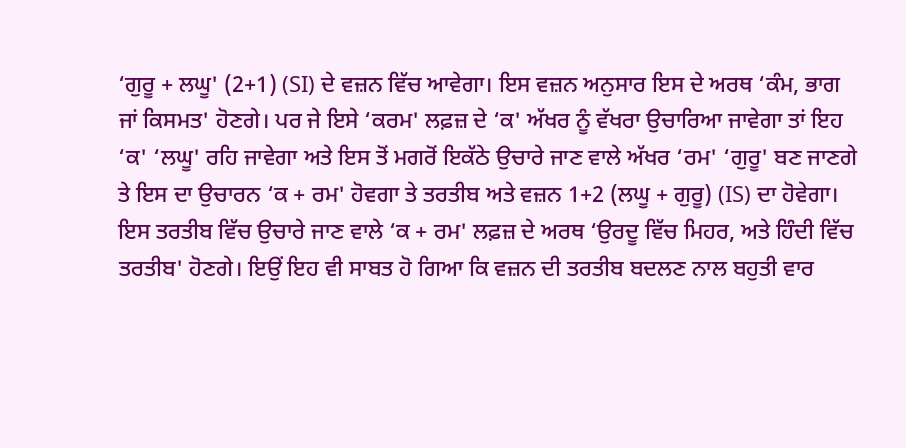‘ਗੁਰੂ + ਲਘੂ' (2+1) (SI) ਦੇ ਵਜ਼ਨ ਵਿੱਚ ਆਵੇਗਾ। ਇਸ ਵਜ਼ਨ ਅਨੁਸਾਰ ਇਸ ਦੇ ਅਰਥ ‘ਕੰਮ, ਭਾਗ ਜਾਂ ਕਿਸਮਤ' ਹੋਣਗੇ। ਪਰ ਜੇ ਇਸੇ ‘ਕਰਮ' ਲਫ਼ਜ਼ ਦੇ ‘ਕ' ਅੱਖਰ ਨੂੰ ਵੱਖਰਾ ਉਚਾਰਿਆ ਜਾਵੇਗਾ ਤਾਂ ਇਹ ‘ਕ' ‘ਲਘੂ' ਰਹਿ ਜਾਵੇਗਾ ਅਤੇ ਇਸ ਤੋਂ ਮਗਰੋਂ ਇਕੱਠੇ ਉਚਾਰੇ ਜਾਣ ਵਾਲੇ ਅੱਖਰ ‘ਰਮ' ‘ਗੁਰੂ' ਬਣ ਜਾਣਗੇ ਤੇ ਇਸ ਦਾ ਉਚਾਰਨ ‘ਕ + ਰਮ' ਹੋਵਗਾ ਤੇ ਤਰਤੀਬ ਅਤੇ ਵਜ਼ਨ 1+2 (ਲਘੂ + ਗੁਰੂ) (IS) ਦਾ ਹੋਵੇਗਾ। ਇਸ ਤਰਤੀਬ ਵਿੱਚ ਉਚਾਰੇ ਜਾਣ ਵਾਲੇ ‘ਕ + ਰਮ' ਲਫ਼ਜ਼ ਦੇ ਅਰਥ ‘ਉਰਦੂ ਵਿੱਚ ਮਿਹਰ, ਅਤੇ ਹਿੰਦੀ ਵਿੱਚ ਤਰਤੀਬ' ਹੋਣਗੇ। ਇਉਂ ਇਹ ਵੀ ਸਾਬਤ ਹੋ ਗਿਆ ਕਿ ਵਜ਼ਨ ਦੀ ਤਰਤੀਬ ਬਦਲਣ ਨਾਲ ਬਹੁਤੀ ਵਾਰ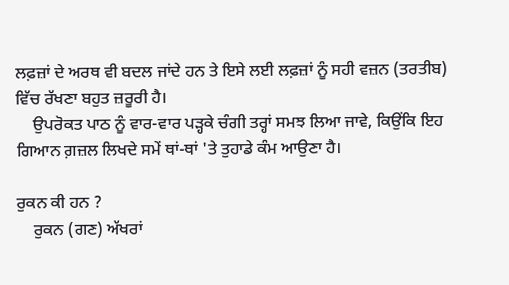ਲਫ਼ਜ਼ਾਂ ਦੇ ਅਰਥ ਵੀ ਬਦਲ ਜਾਂਦੇ ਹਨ ਤੇ ਇਸੇ ਲਈ ਲਫ਼ਜ਼ਾਂ ਨੂੰ ਸਹੀ ਵਜ਼ਨ (ਤਰਤੀਬ) ਵਿੱਚ ਰੱਖਣਾ ਬਹੁਤ ਜ਼ਰੂਰੀ ਹੈ।
    ਉਪਰੋਕਤ ਪਾਠ ਨੂੰ ਵਾਰ-ਵਾਰ ਪੜ੍ਹਕੇ ਚੰਗੀ ਤਰ੍ਹਾਂ ਸਮਝ ਲਿਆ ਜਾਵੇ, ਕਿਉਂਕਿ ਇਹ ਗਿਆਨ ਗ਼ਜ਼ਲ ਲਿਖਦੇ ਸਮੇਂ ਥਾਂ-ਥਾਂ 'ਤੇ ਤੁਹਾਡੇ ਕੰਮ ਆਉਣਾ ਹੈ।

ਰੁਕਨ ਕੀ ਹਨ ?
    ਰੁਕਨ (ਗਣ) ਅੱਖਰਾਂ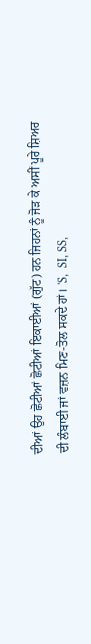ਦੀਆਂ ਉਹ ਛੋਟੀਆਂ ਛੋਟੀਆਂ ਇਕਾਈਆਂ (ਗੁੱਟ) ਹਨ ਜਿਹਨਾਂ ਨੂੰ ਜੋੜ ਕੇ ਅਸੀਂ ਪੂਰੇ ਸ਼ਿਅਰ ਦੀ ਲੰਬਾਈ ਜਾਂ ਵਜ਼ਨ ਮਿਣ-ਤੋਲ ਸਕਦੇ ਹਾਂ। 'S,  SI, SS,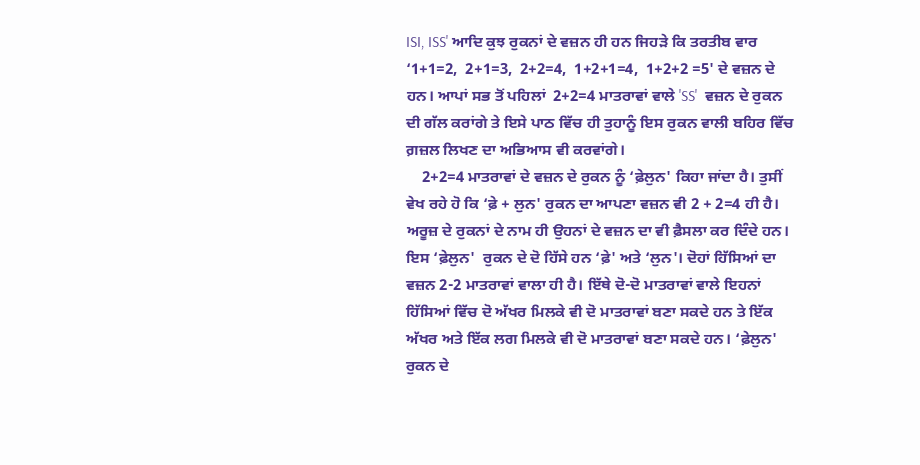ISI, ISS' ਆਦਿ ਕੁਝ ਰੁਕਨਾਂ ਦੇ ਵਜ਼ਨ ਹੀ ਹਨ ਜਿਹੜੇ ਕਿ ਤਰਤੀਬ ਵਾਰ ‘1+1=2,  2+1=3,  2+2=4,  1+2+1=4,  1+2+2 =5' ਦੇ ਵਜ਼ਨ ਦੇ ਹਨ। ਆਪਾਂ ਸਭ ਤੋਂ ਪਹਿਲਾਂ  2+2=4 ਮਾਤਰਾਵਾਂ ਵਾਲੇ 'SS'  ਵਜ਼ਨ ਦੇ ਰੁਕਨ ਦੀ ਗੱਲ ਕਰਾਂਗੇ ਤੇ ਇਸੇ ਪਾਠ ਵਿੱਚ ਹੀ ਤੁਹਾਨੂੰ ਇਸ ਰੁਕਨ ਵਾਲੀ ਬਹਿਰ ਵਿੱਚ ਗ਼ਜ਼ਲ ਲਿਖਣ ਦਾ ਅਭਿਆਸ ਵੀ ਕਰਵਾਂਗੇ।
    2+2=4 ਮਾਤਰਾਵਾਂ ਦੇ ਵਜ਼ਨ ਦੇ ਰੁਕਨ ਨੂੰ ‘ਫ਼ੇਲੁਨ' ਕਿਹਾ ਜਾਂਦਾ ਹੈ। ਤੁਸੀਂ ਵੇਖ ਰਹੇ ਹੋ ਕਿ ‘ਫ਼ੇ + ਲੁਨ' ਰੁਕਨ ਦਾ ਆਪਣਾ ਵਜ਼ਨ ਵੀ 2 + 2=4 ਹੀ ਹੈ। ਅਰੂਜ਼ ਦੇ ਰੁਕਨਾਂ ਦੇ ਨਾਮ ਹੀ ਉਹਨਾਂ ਦੇ ਵਜ਼ਨ ਦਾ ਵੀ ਫ਼ੈਸਲਾ ਕਰ ਦਿੰਦੇ ਹਨ। ਇਸ ‘ਫ਼ੇਲੁਨ'  ਰੁਕਨ ਦੇ ਦੋ ਹਿੱਸੇ ਹਨ ‘ਫ਼ੇ' ਅਤੇ ‘ਲੁਨ'। ਦੋਹਾਂ ਹਿੱਸਿਆਂ ਦਾ ਵਜ਼ਨ 2-2 ਮਾਤਰਾਵਾਂ ਵਾਲਾ ਹੀ ਹੈ। ਇੱਥੇ ਦੋ-ਦੋ ਮਾਤਰਾਵਾਂ ਵਾਲੇ ਇਹਨਾਂ ਹਿੱਸਿਆਂ ਵਿੱਚ ਦੋ ਅੱਖਰ ਮਿਲਕੇ ਵੀ ਦੋ ਮਾਤਰਾਵਾਂ ਬਣਾ ਸਕਦੇ ਹਨ ਤੇ ਇੱਕ ਅੱਖਰ ਅਤੇ ਇੱਕ ਲਗ ਮਿਲਕੇ ਵੀ ਦੋ ਮਾਤਰਾਵਾਂ ਬਣਾ ਸਕਦੇ ਹਨ। ‘ਫ਼ੇਲੁਨ' ਰੁਕਨ ਦੇ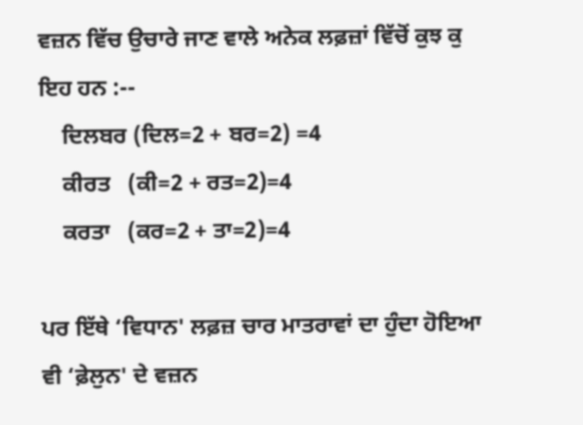ਵਜ਼ਨ ਵਿੱਚ ਉਚਾਰੇ ਜਾਣ ਵਾਲੇ ਅਨੇਕ ਲਫ਼ਜ਼ਾਂ ਵਿੱਚੋਂ ਕੁਝ ਕੁ ਇਹ ਹਨ :--
    ਦਿਲਬਰ (ਦਿਲ=2 + ਬਰ=2) =4
    ਕੀਰਤ   (ਕੀ=2 + ਰਤ=2)=4
    ਕਰਤਾ   (ਕਰ=2 + ਤਾ=2)=4

ਪਰ ਇੱਥੇ ‘ਵਿਧਾਨ' ਲਫ਼ਜ਼ ਚਾਰ ਮਾਤਰਾਵਾਂ ਦਾ ਹੁੰਦਾ ਹੋਇਆ ਵੀ ‘ਫ਼ੇਲੁਨ' ਦੇ ਵਜ਼ਨ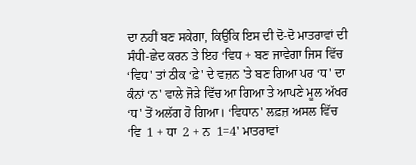ਦਾ ਨਹੀਂ ਬਣ ਸਕੇਗਾ, ਕਿਉਂਕਿ ਇਸ ਦੀ ਦੋ-ਦੋ ਮਾਤਰਾਵਾਂ ਦੀ ਸੰਧੀ-ਛੇਦ ਕਰਨ ਤੇ ਇਹ ‘ਵਿਧ + ਬਣ ਜਾਵੇਗਾ ਜਿਸ ਵਿੱਚ ‘ਵਿਧ' ਤਾਂ ਠੀਕ ‘ਫ਼ੇ' ਦੇ ਵਜ਼ਨ 'ਤੇ ਬਣ ਗਿਆ ਪਰ ‘ਧ' ਦਾ ਕੰਨਾਂ ‘ਨ' ਵਾਲੇ ਜੋੜੇ ਵਿੱਚ ਆ ਗਿਆ ਤੇ ਆਪਣੇ ਮੂਲ ਅੱਖਰ ‘ਧ' ਤੋਂ ਅਲੱਗ ਹੋ ਗਿਆ। ‘ਵਿਧਾਨ' ਲਫ਼ਜ਼ ਅਸਲ ਵਿੱਚ ‘ਵਿ  1 + ਧਾ  2 + ਨ  1=4' ਮਾਤਰਾਵਾਂ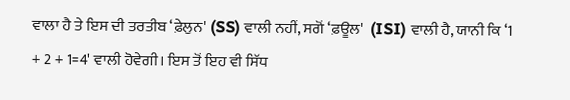ਵਾਲਾ ਹੈ ਤੇ ਇਸ ਦੀ ਤਰਤੀਬ ‘ਫ਼ੇਲੁਨ' (SS) ਵਾਲੀ ਨਹੀਂ, ਸਗੋਂ ‘ਫ਼ਊਲ'  (ISI) ਵਾਲੀ ਹੈ, ਯਾਨੀ ਕਿ ‘1 + 2 + 1=4' ਵਾਲੀ ਹੋਵੇਗੀ। ਇਸ ਤੋਂ ਇਹ ਵੀ ਸਿੱਧ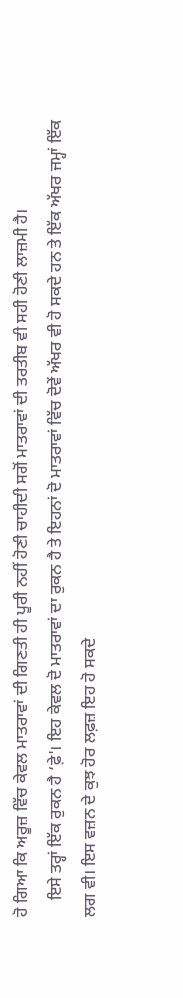ਹੋ ਗਿਆ ਕਿ ਅਰੂਜ਼ ਵਿੱਚ ਕੇਵਲ ਮਾਤਰਾਵਾਂ ਦੀ ਗਿਣਤੀ ਹੀ ਪੂਰੀ ਨਹੀਂ ਹੋਣੀ ਚਾਹੀਦੀ ਸਗੋਂ ਮਾਤਰਾਵਾਂ ਦੀ ਤਰਤੀਬ ਵੀ ਸਹੀ ਹੋਣੀ ਲਾਜ਼ਮੀ ਹੈ।
    ਇਸੇ ਤਰ੍ਹਾਂ ਇੱਕ ਰੁਕਨ ਹੈ ‘ਫ਼ੇ'। ਇਹ ਕੇਵਲ ਦੋ ਮਾਤਰਾਵਾਂ ਦਾ ਰੁਕਨ ਹੈ ਤੇ ਇਹਨਾਂ ਦੋ ਮਾਤਰਾਵਾਂ ਵਿੱਚ ਦੋਵੇਂ ਅੱਖਰ ਵੀ ਹੋ ਸਕਦੇ ਹਨ ਤੇ ਇੱਕ ਅੱਖਰ ਜਮ੍ਹਾਂ ਇੱਕ ਲਗ ਵੀ। ਇਸ ਵਜ਼ਨ ਦੇ ਕੁਝ ਹੋਰ ਲਫ਼ਜ਼ ਇਹ ਹੋ ਸਕਦੇ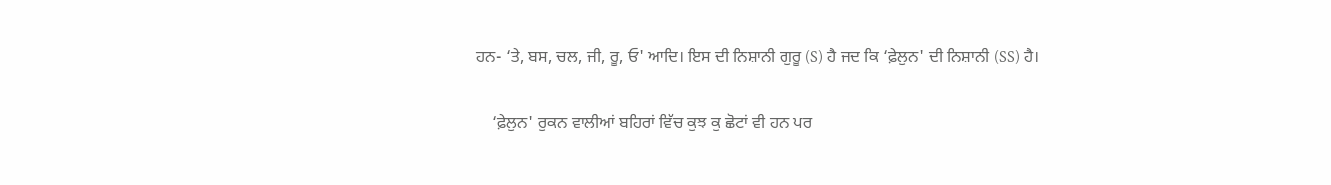ਹਨ- ‘ਤੇ, ਬਸ, ਚਲ, ਜੀ, ਰੂ, ਓ' ਆਦਿ। ਇਸ ਦੀ ਨਿਸ਼ਾਨੀ ਗੁਰੂ (S) ਹੈ ਜਦ ਕਿ ‘ਫ਼ੇਲੁਨ' ਦੀ ਨਿਸ਼ਾਨੀ (SS) ਹੈ।

    ‘ਫ਼ੇਲੁਨ' ਰੁਕਨ ਵਾਲੀਆਂ ਬਹਿਰਾਂ ਵਿੱਚ ਕੁਝ ਕੁ ਛੋਟਾਂ ਵੀ ਹਨ ਪਰ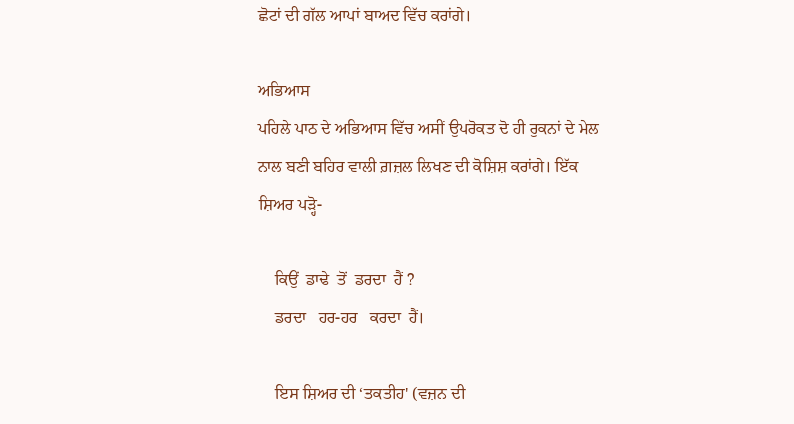ਛੋਟਾਂ ਦੀ ਗੱਲ ਆਪਾਂ ਬਾਅਦ ਵਿੱਚ ਕਰਾਂਗੇ।

ਅਭਿਆਸ
ਪਹਿਲੇ ਪਾਠ ਦੇ ਅਭਿਆਸ ਵਿੱਚ ਅਸੀਂ ਉਪਰੋਕਤ ਦੋ ਹੀ ਰੁਕਨਾਂ ਦੇ ਮੇਲ ਨਾਲ ਬਣੀ ਬਹਿਰ ਵਾਲੀ ਗ਼ਜ਼ਲ ਲਿਖਣ ਦੀ ਕੋਸ਼ਿਸ਼ ਕਰਾਂਗੇ। ਇੱਕ ਸ਼ਿਅਰ ਪੜ੍ਹੋ-

    ਕਿਉਂ  ਡਾਢੇ  ਤੋਂ  ਡਰਦਾ  ਹੈਂ ?
    ਡਰਦਾ   ਹਰ-ਹਰ   ਕਰਦਾ  ਹੈਂ।

    ਇਸ ਸ਼ਿਅਰ ਦੀ ‘ਤਕਤੀਹ' (ਵਜ਼ਨ ਦੀ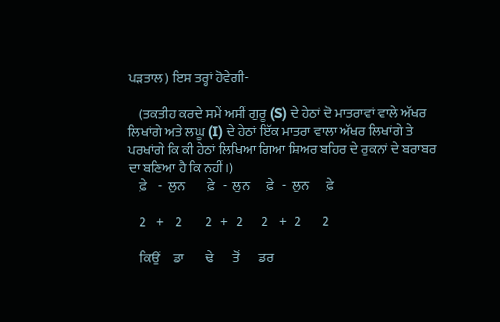ਪੜਤਾਲ) ਇਸ ਤਰ੍ਹਾਂ ਹੋਵੇਗੀ-

    (ਤਕਤੀਹ ਕਰਦੇ ਸਮੇਂ ਅਸੀਂ ਗੁਰੂ (S) ਦੇ ਹੇਠਾਂ ਦੋ ਮਾਤਰਾਵਾਂ ਵਾਲੇ ਅੱਖਰ ਲਿਖਾਂਗੇ ਅਤੇ ਲਘੂ (I) ਦੇ ਹੇਠਾਂ ਇੱਕ ਮਾਤਰਾ ਵਾਲਾ ਅੱਖਰ ਲਿਖਾਂਗੇ ਤੇ ਪਰਖਾਂਗੇ ਕਿ ਕੀ ਹੇਠਾਂ ਲਿਖਿਆ ਗਿਆ ਸ਼ਿਅਰ ਬਹਿਰ ਦੇ ਰੁਕਨਾਂ ਦੇ ਬਰਾਬਰ ਦਾ ਬਣਿਆ ਹੈ ਕਿ ਨਹੀਂ।)
    ਫ਼ੇ    -  ਲੁਨ        ਫ਼ੇ   -  ਲੁਨ      ਫ਼ੇ   -  ਲੁਨ      ਫ਼ੇ

    2    +    2         2   +   2       2    +   2        2

    ਕਿਉਂ     ਡਾ        ਢੇ       ਤੋਂ       ਡਰ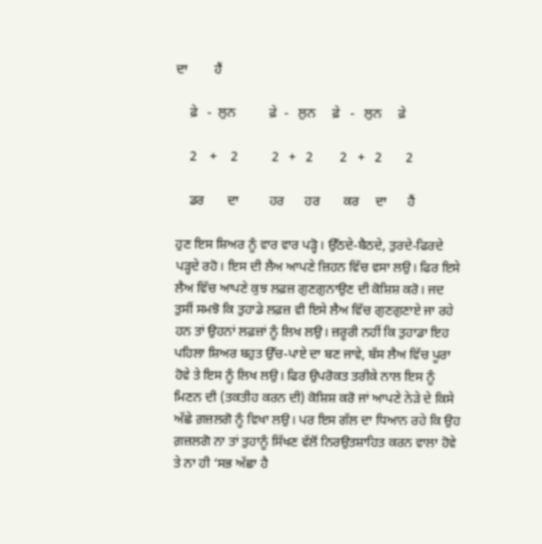ਦਾ        ਹੈਂ

    ਫ਼ੇ   -  ਲੁਨ          ਫ਼ੇ  -   ਲੁਨ     ਫ਼ੇ   -   ਲੁਨ     ਫ਼ੇ

    2    +    2          2   +   2        2   +   2       2

    ਡਰ       ਦਾ         ਹਰ      ਹਰ       ਕਰ     ਦਾ      ਹੈਂ

ਹੁਣ ਇਸ ਸ਼ਿਅਰ ਨੂੰ ਵਾਰ ਵਾਰ ਪੜ੍ਹੋ। ਉੱਠਦੇ-ਬੈਠਦੇ, ਤੁਰਦੇ-ਫਿਰਦੇ ਪੜ੍ਹਦੇ ਰਹੋ। ਇਸ ਦੀ ਲੈਅ ਆਪਣੇ ਜ਼ਿਹਨ ਵਿੱਚ ਵਸਾ ਲਉ। ਫਿਰ ਇਸੇ ਲੈਅ ਵਿੱਚ ਆਪਣੇ ਕੁਝ ਲਫ਼ਜ਼ ਗੁਣਗੁਨਾਉਣ ਦੀ ਕੋਸ਼ਿਸ਼ ਕਰੋ। ਜਦ ਤੁਸੀਂ ਸਮਝੋ ਕਿ ਤੁਹਾਡੇ ਲਫ਼ਜ਼ ਵੀ ਇਸੇ ਲੈਅ ਵਿੱਚ ਗੁਣਗੁਣਾਏ ਜਾ ਰਹੇ ਹਨ ਤਾਂ ਉਹਨਾਂ ਲਫ਼ਜ਼ਾਂ ਨੂੰ ਲਿਖ ਲਉ। ਜ਼ਰੂਰੀ ਨਹੀਂ ਕਿ ਤੁਹਾਡਾ ਇਹ ਪਹਿਲਾ ਸ਼ਿਅਰ ਬਹੁਤ ਉੱਚ-ਪਾਏ ਦਾ ਬਣ ਜਾਵੇ, ਬੱਸ ਲੈਅ ਵਿੱਚ ਪੂਰਾ ਹੋਵੇ ਤੇ ਇਸ ਨੂੰ ਲਿਖ ਲਉ। ਫਿਰ ਉਪਰੋਕਤ ਤਰੀਕੇ ਨਾਲ ਇਸ ਨੂੰ ਮਿਣਨ ਦੀ (ਤਕਤੀਹ ਕਰਨ ਦੀ) ਕੋਸ਼ਿਸ਼ ਕਰੋ ਜਾਂ ਆਪਣੇ ਨੇੜੇ ਦੇ ਕਿਸੇ ਅੱਛੇ ਗ਼ਜ਼ਲਗੋ ਨੂੰ ਵਿਖਾ ਲਉ। ਪਰ ਇਸ ਗੱਲ ਦਾ ਧਿਆਨ ਰਹੇ ਕਿ ਉਹ ਗ਼ਜ਼ਲਗੋ ਨਾ ਤਾਂ ਤੁਹਾਨੂੰ ਸਿੱਖਣ ਵੱਲੋਂ ਨਿਰਉਤਸ਼ਾਹਿਤ ਕਰਨ ਵਾਲਾ ਹੋਵੇ ਤੇ ਨਾ ਹੀ ‘ਸਭ ਅੱਛਾ ਹੈ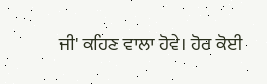ਜੀ' ਕਹਿਣ ਵਾਲਾ ਹੋਵੇ। ਹੋਰ ਕੋਈ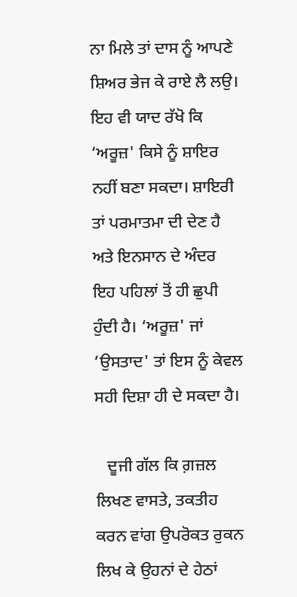ਨਾ ਮਿਲੇ ਤਾਂ ਦਾਸ ਨੂੰ ਆਪਣੇ ਸ਼ਿਅਰ ਭੇਜ ਕੇ ਰਾਏ ਲੈ ਲਉ। ਇਹ ਵੀ ਯਾਦ ਰੱਖੋ ਕਿ ‘ਅਰੂਜ਼' ਕਿਸੇ ਨੂੰ ਸ਼ਾਇਰ ਨਹੀਂ ਬਣਾ ਸਕਦਾ। ਸ਼ਾਇਰੀ ਤਾਂ ਪਰਮਾਤਮਾ ਦੀ ਦੇਣ ਹੈ ਅਤੇ ਇਨਸਾਨ ਦੇ ਅੰਦਰ ਇਹ ਪਹਿਲਾਂ ਤੋਂ ਹੀ ਛੁਪੀ ਹੁੰਦੀ ਹੈ। ‘ਅਰੂਜ਼' ਜਾਂ ‘ਉਸਤਾਦ' ਤਾਂ ਇਸ ਨੂੰ ਕੇਵਲ ਸਹੀ ਦਿਸ਼ਾ ਹੀ ਦੇ ਸਕਦਾ ਹੈ।

   ਦੂਜੀ ਗੱਲ ਕਿ ਗ਼ਜ਼ਲ ਲਿਖਣ ਵਾਸਤੇ, ਤਕਤੀਹ ਕਰਨ ਵਾਂਗ ਉਪਰੋਕਤ ਰੁਕਨ ਲਿਖ ਕੇ ਉਹਨਾਂ ਦੇ ਹੇਠਾਂ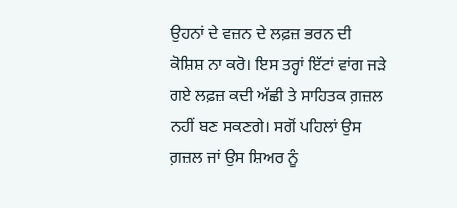ਉਹਨਾਂ ਦੇ ਵਜ਼ਨ ਦੇ ਲਫ਼ਜ਼ ਭਰਨ ਦੀ ਕੋਸ਼ਿਸ਼ ਨਾ ਕਰੋ। ਇਸ ਤਰ੍ਹਾਂ ਇੱਟਾਂ ਵਾਂਗ ਜੜੇ ਗਏ ਲਫ਼ਜ਼ ਕਦੀ ਅੱਛੀ ਤੇ ਸਾਹਿਤਕ ਗ਼ਜ਼ਲ ਨਹੀਂ ਬਣ ਸਕਣਗੇ। ਸਗੋਂ ਪਹਿਲਾਂ ਉਸ ਗ਼ਜ਼ਲ ਜਾਂ ਉਸ ਸ਼ਿਅਰ ਨੂੰ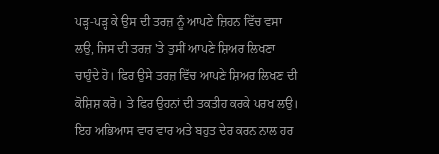ਪੜ੍ਹ-ਪੜ੍ਹ ਕੇ ਉਸ ਦੀ ਤਰਜ਼ ਨੂੰ ਆਪਣੇ ਜ਼ਿਹਨ ਵਿੱਚ ਵਸਾ ਲਉ, ਜਿਸ ਦੀ ਤਰਜ਼ 'ਤੇ ਤੁਸੀਂ ਆਪਣੇ ਸ਼ਿਅਰ ਲਿਖਣਾ ਚਾਹੁੰਦੇ ਹੋ। ਫਿਰ ਉਸੇ ਤਰਜ਼ ਵਿੱਚ ਆਪਣੇ ਸ਼ਿਅਰ ਲਿਖਣ ਦੀ ਕੋਸ਼ਿਸ਼ ਕਰੋ। ਤੇ ਫਿਰ ਉਹਨਾਂ ਦੀ ਤਕਤੀਹ ਕਰਕੇ ਪਰਖ ਲਉ। ਇਹ ਅਭਿਆਸ ਵਾਰ ਵਾਰ ਅਤੇ ਬਹੁਤ ਦੇਰ ਕਰਨ ਨਾਲ ਹਰ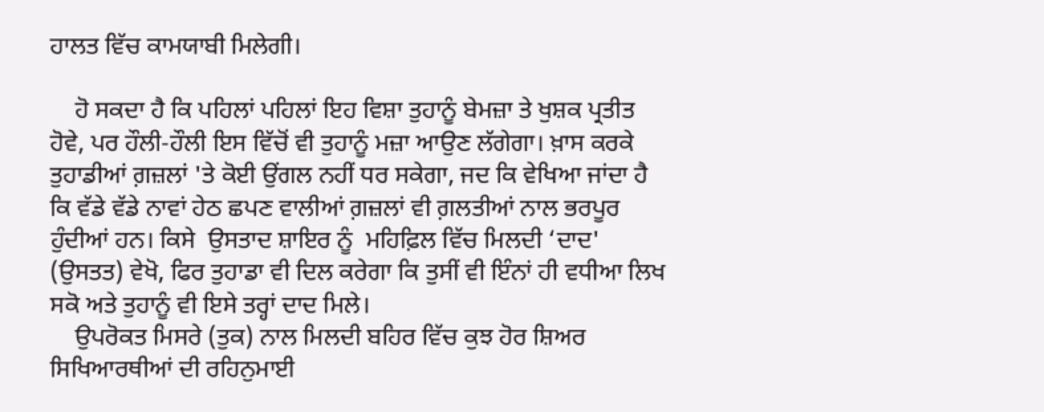ਹਾਲਤ ਵਿੱਚ ਕਾਮਯਾਬੀ ਮਿਲੇਗੀ।

    ਹੋ ਸਕਦਾ ਹੈ ਕਿ ਪਹਿਲਾਂ ਪਹਿਲਾਂ ਇਹ ਵਿਸ਼ਾ ਤੁਹਾਨੂੰ ਬੇਮਜ਼ਾ ਤੇ ਖੁਸ਼ਕ ਪ੍ਰਤੀਤ ਹੋਵੇ, ਪਰ ਹੌਲੀ-ਹੌਲੀ ਇਸ ਵਿੱਚੋਂ ਵੀ ਤੁਹਾਨੂੰ ਮਜ਼ਾ ਆਉਣ ਲੱਗੇਗਾ। ਖ਼ਾਸ ਕਰਕੇ ਤੁਹਾਡੀਆਂ ਗ਼ਜ਼ਲਾਂ 'ਤੇ ਕੋਈ ਉਂਗਲ ਨਹੀਂ ਧਰ ਸਕੇਗਾ, ਜਦ ਕਿ ਵੇਖਿਆ ਜਾਂਦਾ ਹੈ ਕਿ ਵੱਡੇ ਵੱਡੇ ਨਾਵਾਂ ਹੇਠ ਛਪਣ ਵਾਲੀਆਂ ਗ਼ਜ਼ਲਾਂ ਵੀ ਗ਼ਲਤੀਆਂ ਨਾਲ ਭਰਪੂਰ ਹੁੰਦੀਆਂ ਹਨ। ਕਿਸੇ  ਉਸਤਾਦ ਸ਼ਾਇਰ ਨੂੰ  ਮਹਿਫ਼ਿਲ ਵਿੱਚ ਮਿਲਦੀ ‘ਦਾਦ' (ਉਸਤਤ) ਵੇਖੋ, ਫਿਰ ਤੁਹਾਡਾ ਵੀ ਦਿਲ ਕਰੇਗਾ ਕਿ ਤੁਸੀਂ ਵੀ ਇੰਨਾਂ ਹੀ ਵਧੀਆ ਲਿਖ ਸਕੋ ਅਤੇ ਤੁਹਾਨੂੰ ਵੀ ਇਸੇ ਤਰ੍ਹਾਂ ਦਾਦ ਮਿਲੇ।
    ਉਪਰੋਕਤ ਮਿਸਰੇ (ਤੁਕ) ਨਾਲ ਮਿਲਦੀ ਬਹਿਰ ਵਿੱਚ ਕੁਝ ਹੋਰ ਸ਼ਿਅਰ ਸਿਖਿਆਰਥੀਆਂ ਦੀ ਰਹਿਨੁਮਾਈ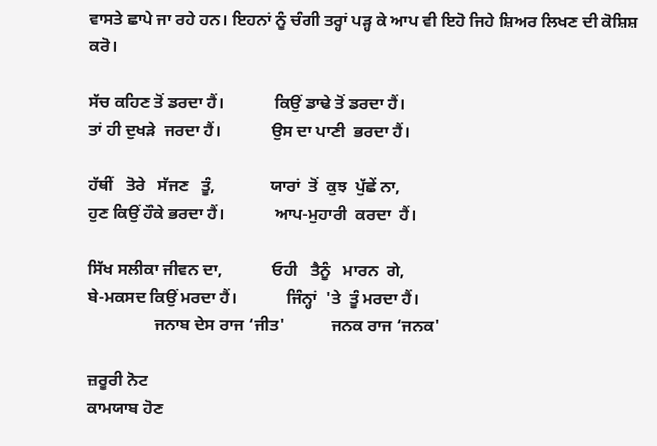ਵਾਸਤੇ ਛਾਪੇ ਜਾ ਰਹੇ ਹਨ। ਇਹਨਾਂ ਨੂੰ ਚੰਗੀ ਤਰ੍ਹਾਂ ਪੜ੍ਹ ਕੇ ਆਪ ਵੀ ਇਹੋ ਜਿਹੇ ਸ਼ਿਅਰ ਲਿਖਣ ਦੀ ਕੋਸ਼ਿਸ਼ ਕਰੋ।

ਸੱਚ ਕਹਿਣ ਤੋਂ ਡਰਦਾ ਹੈਂ।            ਕਿਉਂ ਡਾਢੇ ਤੋਂ ਡਰਦਾ ਹੈਂ।
ਤਾਂ ਹੀ ਦੁਖੜੇ  ਜਰਦਾ ਹੈਂ।            ਉਸ ਦਾ ਪਾਣੀ  ਭਰਦਾ ਹੈਂ।

ਹੱਥੀਂ   ਤੋਰੇ   ਸੱਜਣ   ਤੂੰ,             ਯਾਰਾਂ  ਤੋਂ  ਕੁਝ  ਪੁੱਛੇਂ ਨਾ,
ਹੁਣ ਕਿਉਂ ਹੌਕੇ ਭਰਦਾ ਹੈਂ।            ਆਪ-ਮੁਹਾਰੀ  ਕਰਦਾ  ਹੈਂ।

ਸਿੱਖ ਸਲੀਕਾ ਜੀਵਨ ਦਾ,            ਓਹੀ   ਤੈਨੂੰ   ਮਾਰਨ  ਗੇ,
ਬੇ-ਮਕਸਦ ਕਿਉਂ ਮਰਦਾ ਹੈਂ।            ਜਿੰਨ੍ਹਾਂ  'ਤੇ  ਤੂੰ ਮਰਦਾ ਹੈਂ।
                ਜਨਾਬ ਦੇਸ ਰਾਜ ‘ਜੀਤ'           ਜਨਕ ਰਾਜ ‘ਜਨਕ'

ਜ਼ਰੂਰੀ ਨੋਟ
ਕਾਮਯਾਬ ਹੋਣ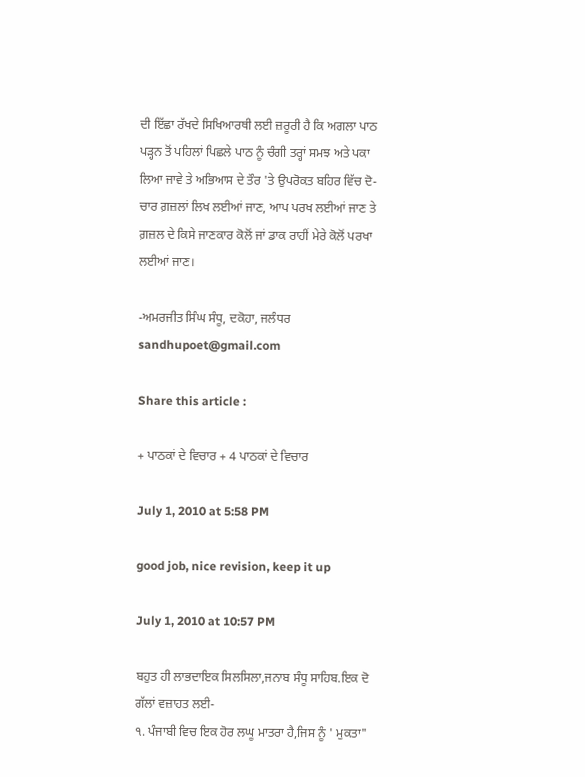ਦੀ ਇੱਛਾ ਰੱਖਦੇ ਸਿਖਿਆਰਥੀ ਲਈ ਜ਼ਰੂਰੀ ਹੈ ਕਿ ਅਗਲਾ ਪਾਠ ਪੜ੍ਹਨ ਤੋਂ ਪਹਿਲਾਂ ਪਿਛਲੇ ਪਾਠ ਨੂੰ ਚੰਗੀ ਤਰ੍ਹਾਂ ਸਮਝ ਅਤੇ ਪਕਾ ਲਿਆ ਜਾਵੇ ਤੇ ਅਭਿਆਸ ਦੇ ਤੌਰ 'ਤੇ ਉਪਰੋਕਤ ਬਹਿਰ ਵਿੱਚ ਦੋ-ਚਾਰ ਗ਼ਜ਼ਲਾਂ ਲਿਖ ਲਈਆਂ ਜਾਣ, ਆਪ ਪਰਖ ਲਈਆਂ ਜਾਣ ਤੇ ਗ਼ਜ਼ਲ ਦੇ ਕਿਸੇ ਜਾਣਕਾਰ ਕੋਲੋਂ ਜਾਂ ਡਾਕ ਰਾਹੀਂ ਮੇਰੇ ਕੋਲੋਂ ਪਰਖਾ ਲਈਆਂ ਜਾਣ।

-ਅਮਰਜੀਤ ਸਿੰਘ ਸੰਧੂ, ਦਕੋਹਾ, ਜਲੰਧਰ
sandhupoet@gmail.com

Share this article :

+ ਪਾਠਕਾਂ ਦੇ ਵਿਚਾਰ + 4 ਪਾਠਕਾਂ ਦੇ ਵਿਚਾਰ

July 1, 2010 at 5:58 PM

good job, nice revision, keep it up

July 1, 2010 at 10:57 PM

ਬਹੁਤ ਹੀ ਲਾਭਦਾਇਕ ਸਿਲਸਿਲਾ,ਜਨਾਬ ਸੰਧੂ ਸਾਹਿਬ.ਇਕ ਦੋ ਗੱਲਾਂ ਵਜ਼ਾਹਤ ਲਈ-
੧. ਪੰਜਾਬੀ ਵਿਚ ਇਕ ਹੋਰ ਲਘੂ ਮਾਤਰਾ ਹੈ,ਜਿਸ ਨੂੰ ' ਮੁਕਤਾ"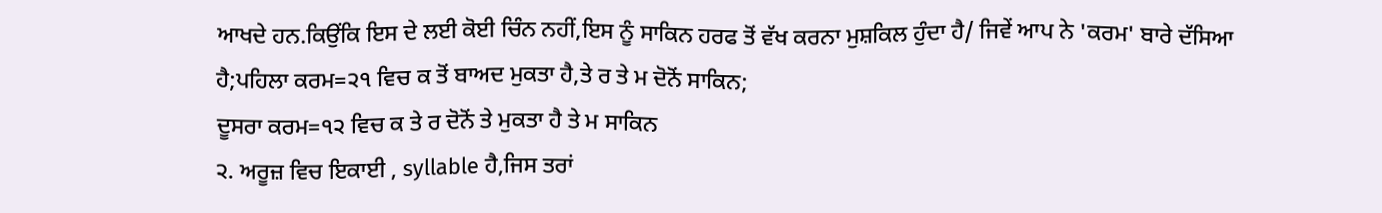ਆਖਦੇ ਹਨ.ਕਿਉਂਕਿ ਇਸ ਦੇ ਲਈ ਕੋਈ ਚਿੰਨ ਨਹੀਂ,ਇਸ ਨੂੰ ਸਾਕਿਨ ਹਰਫ ਤੋਂ ਵੱਖ ਕਰਨਾ ਮੁਸ਼ਕਿਲ ਹੁੰਦਾ ਹੈ/ ਜਿਵੇਂ ਆਪ ਨੇ 'ਕਰਮ' ਬਾਰੇ ਦੱਸਿਆ ਹੈ;ਪਹਿਲਾ ਕਰਮ=੨੧ ਵਿਚ ਕ ਤੋਂ ਬਾਅਦ ਮੁਕਤਾ ਹੈ,ਤੇ ਰ ਤੇ ਮ ਦੋਨੋਂ ਸਾਕਿਨ;
ਦੂਸਰਾ ਕਰਮ=੧੨ ਵਿਚ ਕ ਤੇ ਰ ਦੋਨੋਂ ਤੇ ਮੁਕਤਾ ਹੈ ਤੇ ਮ ਸਾਕਿਨ
੨. ਅਰੂਜ਼ ਵਿਚ ਇਕਾਈ , syllable ਹੈ,ਜਿਸ ਤਰਾਂ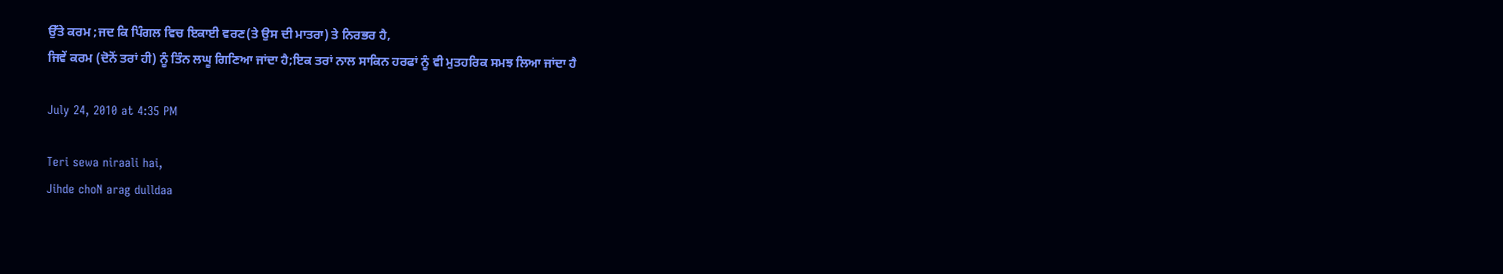ਉੱਤੇ ਕਰਮ ;ਜਦ ਕਿ ਪਿੰਗਲ ਵਿਚ ਇਕਾਈ ਵਰਣ(ਤੇ ਉਸ ਦੀ ਮਾਤਰਾ) ਤੇ ਨਿਰਭਰ ਹੈ,
ਜਿਵੇਂ ਕਰਮ (ਦੋਨੋਂ ਤਰਾਂ ਹੀ) ਨੂੰ ਤਿੰਨ ਲਘੂ ਗਿਣਿਆ ਜਾਂਦਾ ਹੈ;ਇਕ ਤਰਾਂ ਨਾਲ ਸਾਕਿਨ ਹਰਫਾਂ ਨੂੰ ਵੀ ਮੁਤਹਰਿਕ ਸਮਝ ਲਿਆ ਜਾਂਦਾ ਹੈ

July 24, 2010 at 4:35 PM

Teri sewa niraali hai,
Jihde choN arag dulldaa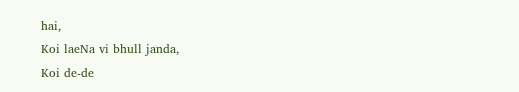hai,
Koi laeNa vi bhull janda,
Koi de-de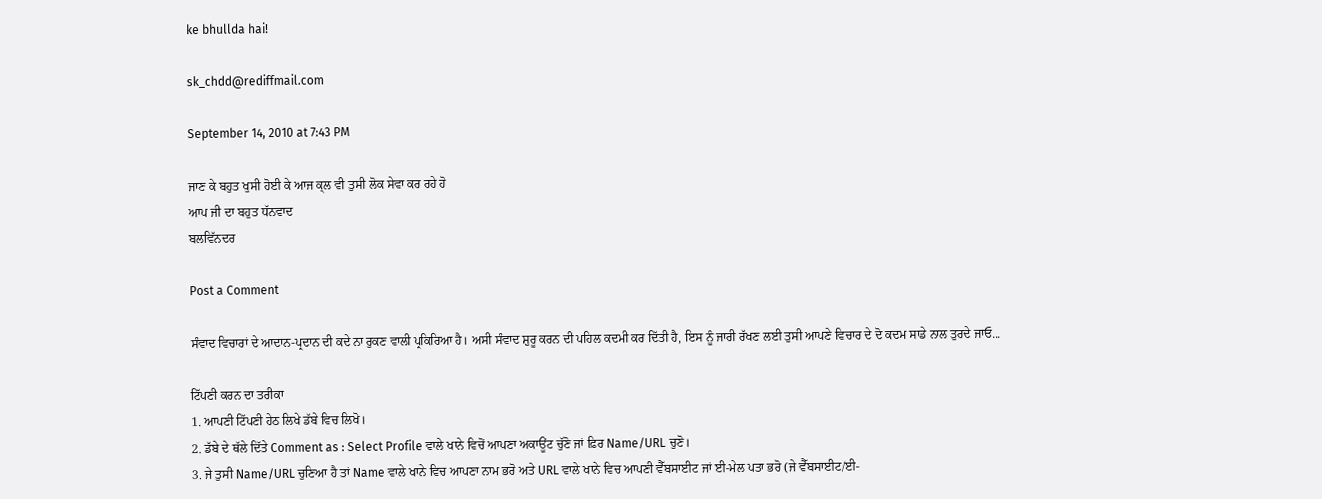ke bhullda hai!

sk_chdd@rediffmail.com

September 14, 2010 at 7:43 PM

ਜਾਣ ਕੇ ਬਹੁਤ ਖੁਸੀ ਹੋਈ ਕੇ ਆਜ ਕ੍ਲ ਵੀ ਤੁਸੀ ਲੋਕ ਸੇਵਾ ਕਰ ਰਹੇ ਹੋ
ਆਪ ਜੀ ਦਾ ਬਹੁਤ ਧੱਨਵਾਦ
ਬਲਵਿੱਨਦਰ

Post a Comment

ਸੰਵਾਦ ਵਿਚਾਰਾਂ ਦੇ ਆਦਾਨ-ਪ੍ਰਦਾਨ ਦੀ ਕਦੇ ਨਾ ਰੁਕਣ ਵਾਲੀ ਪ੍ਰਕਿਰਿਆ ਹੈ। ਅਸੀ ਸੰਵਾਦ ਸ਼ੁਰੂ ਕਰਨ ਦੀ ਪਹਿਲ ਕਦਮੀ ਕਰ ਦਿੱਤੀ ਹੈ, ਇਸ ਨੂੰ ਜਾਰੀ ਰੱਖਣ ਲਈ ਤੁਸੀ ਆਪਣੇ ਵਿਚਾਰ ਦੇ ਦੋ ਕਦਮ ਸਾਡੇ ਨਾਲ ਤੁਰਦੇ ਜਾਓ...

ਟਿੱਪਣੀ ਕਰਨ ਦਾ ਤਰੀਕਾ
1. ਆਪਣੀ ਟਿੱਪਣੀ ਹੇਠ ਲਿਖੇ ਡੱਬੇ ਵਿਚ ਲਿਖੋ।
2. ਡੱਬੇ ਦੇ ਥੱਲੇ ਦਿੱਤੇ Comment as : Select Profile ਵਾਲੇ ਖਾਨੇ ਵਿਚੋਂ ਆਪਣਾ ਅਕਾਊਂਟ ਚੁੱਣੋ ਜਾਂ ਫ਼ਿਰ Name/URL ਚੁਣੋ।
3. ਜੇ ਤੁਸੀ Name/URL ਚੁਣਿਆ ਹੈ ਤਾਂ Name ਵਾਲੇ ਖਾਨੇ ਵਿਚ ਆਪਣਾ ਨਾਮ ਭਰੋ ਅਤੇ URL ਵਾਲੇ ਖਾਨੇ ਵਿਚ ਆਪਣੀ ਵੈੱਬਸਾਈਟ ਜਾਂ ਈ-ਮੇਲ ਪਤਾ ਭਰੋ (ਜੇ ਵੈੱਬਸਾਈਟ/ਈ-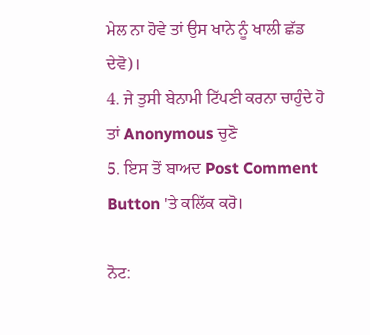ਮੇਲ ਨਾ ਹੋਵੇ ਤਾਂ ਉਸ ਖਾਨੇ ਨੂੰ ਖਾਲੀ ਛੱਡ ਦੇਵੋ)।
4. ਜੇ ਤੁਸੀ ਬੇਨਾਮੀ ਟਿੱਪਣੀ ਕਰਨਾ ਚਾਹੁੰਦੇ ਹੋ ਤਾਂ Anonymous ਚੁਣੋ
5. ਇਸ ਤੋਂ ਬਾਅਦ Post Comment Button 'ਤੇ ਕਲਿੱਕ ਕਰੋ।

ਨੋਟ: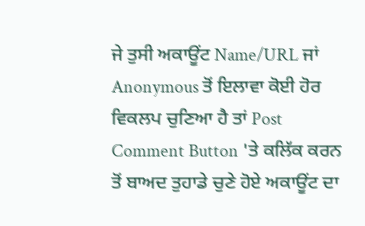ਜੇ ਤੁਸੀ ਅਕਾਊਂਟ Name/URL ਜਾਂ Anonymous ਤੋਂ ਇਲਾਵਾ ਕੋਈ ਹੋਰ ਵਿਕਲਪ ਚੁਣਿਆ ਹੈ ਤਾਂ Post Comment Button 'ਤੇ ਕਲਿੱਕ ਕਰਨ ਤੋਂ ਬਾਅਦ ਤੁਹਾਡੇ ਚੁਣੇ ਹੋਏ ਅਕਾਊਂਟ ਦਾ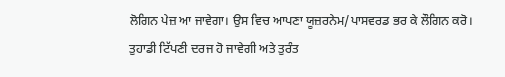ਲੋਗਿਨ ਪੇਜ਼ ਆ ਜਾਵੇਗਾ। ਉਸ ਵਿਚ ਆਪਣਾ ਯੂਜ਼ਰਨੇਮ/ਪਾਸਵਰਡ ਭਰ ਕੇ ਲੌਗਿਨ ਕਰੋ। ਤੁਹਾਡੀ ਟਿੱਪਣੀ ਦਰਜ ਹੋ ਜਾਵੇਗੀ ਅਤੇ ਤੁਰੰਤ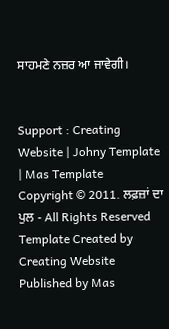ਸਾਹਮਣੇ ਨਜ਼ਰ ਆ ਜਾਵੇਗੀ।


Support : Creating Website | Johny Template | Mas Template
Copyright © 2011. ਲਫ਼ਜ਼ਾਂ ਦਾ ਪੁਲ - All Rights Reserved
Template Created by Creating Website Published by Mas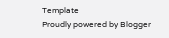Template
Proudly powered by Blogger